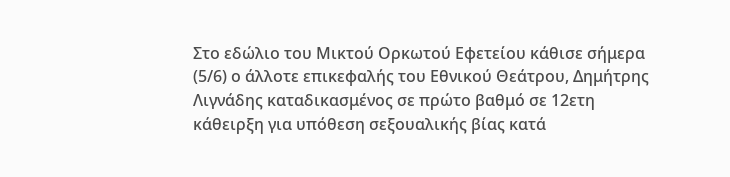Στο εδώλιο του Μικτού Ορκωτού Εφετείου κάθισε σήμερα (5/6) ο άλλοτε επικεφαλής του Εθνικού Θεάτρου, Δημήτρης Λιγνάδης καταδικασμένος σε πρώτο βαθμό σε 12ετη κάθειρξη για υπόθεση σεξουαλικής βίας κατά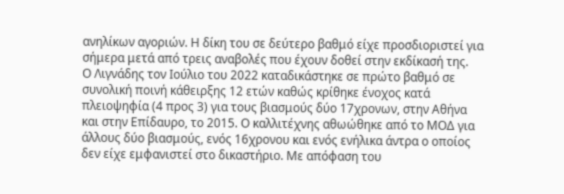ανηλίκων αγοριών. Η δίκη του σε δεύτερο βαθμό είχε προσδιοριστεί για σήμερα μετά από τρεις αναβολές που έχουν δοθεί στην εκδίκασή της.
Ο Λιγνάδης τον Ιούλιο του 2022 καταδικάστηκε σε πρώτο βαθμό σε συνολική ποινή κάθειρξης 12 ετών καθώς κρίθηκε ένοχος κατά πλειοψηφία (4 προς 3) για τους βιασμούς δύο 17χρονων, στην Αθήνα και στην Επίδαυρο, το 2015. Ο καλλιτέχνης αθωώθηκε από το ΜΟΔ για άλλους δύο βιασμούς, ενός 16χρονου και ενός ενήλικα άντρα ο οποίος δεν είχε εμφανιστεί στο δικαστήριο. Με απόφαση του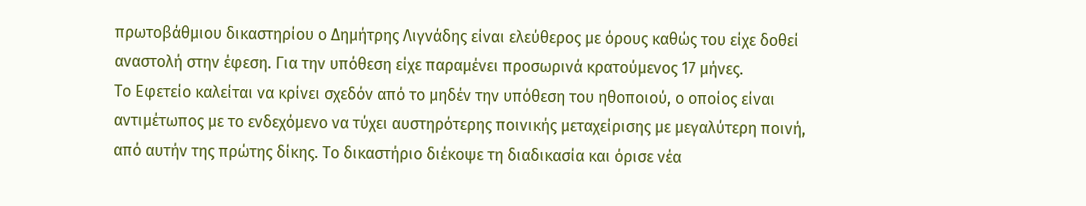πρωτοβάθμιου δικαστηρίου ο Δημήτρης Λιγνάδης είναι ελεύθερος με όρους καθώς του είχε δοθεί αναστολή στην έφεση. Για την υπόθεση είχε παραμένει προσωρινά κρατούμενος 17 μήνες.
Το Εφετείο καλείται να κρίνει σχεδόν από το μηδέν την υπόθεση του ηθοποιού, ο οποίος είναι αντιμέτωπος με το ενδεχόμενο να τύχει αυστηρότερης ποινικής μεταχείρισης με μεγαλύτερη ποινή, από αυτήν της πρώτης δίκης. Το δικαστήριο διέκοψε τη διαδικασία και όρισε νέα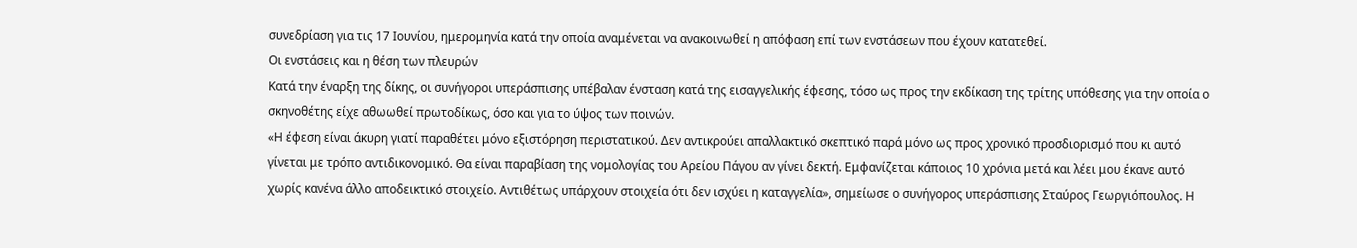συνεδρίαση για τις 17 Ιουνίου, ημερομηνία κατά την οποία αναμένεται να ανακοινωθεί η απόφαση επί των ενστάσεων που έχουν κατατεθεί.
Οι ενστάσεις και η θέση των πλευρών
Κατά την έναρξη της δίκης, οι συνήγοροι υπεράσπισης υπέβαλαν ένσταση κατά της εισαγγελικής έφεσης, τόσο ως προς την εκδίκαση της τρίτης υπόθεσης για την οποία ο σκηνοθέτης είχε αθωωθεί πρωτοδίκως, όσο και για το ύψος των ποινών.
«Η έφεση είναι άκυρη γιατί παραθέτει μόνο εξιστόρηση περιστατικού. Δεν αντικρούει απαλλακτικό σκεπτικό παρά μόνο ως προς χρονικό προσδιορισμό που κι αυτό γίνεται με τρόπο αντιδικονομικό. Θα είναι παραβίαση της νομολογίας του Αρείου Πάγου αν γίνει δεκτή. Εμφανίζεται κάποιος 10 χρόνια μετά και λέει μου έκανε αυτό χωρίς κανένα άλλο αποδεικτικό στοιχείο. Αντιθέτως υπάρχουν στοιχεία ότι δεν ισχύει η καταγγελία», σημείωσε ο συνήγορος υπεράσπισης Σταύρος Γεωργιόπουλος. Η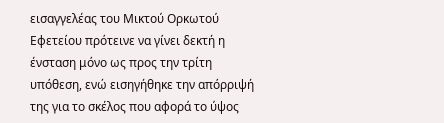εισαγγελέας του Μικτού Ορκωτού Εφετείου πρότεινε να γίνει δεκτή η ένσταση μόνο ως προς την τρίτη υπόθεση, ενώ εισηγήθηκε την απόρριψή της για το σκέλος που αφορά το ύψος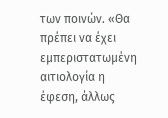των ποινών. «Θα πρέπει να έχει εμπεριστατωμένη αιτιολογία η έφεση, άλλως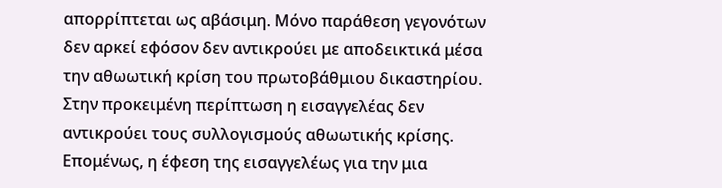απορρίπτεται ως αβάσιμη. Μόνο παράθεση γεγονότων δεν αρκεί εφόσον δεν αντικρούει με αποδεικτικά μέσα την αθωωτική κρίση του πρωτοβάθμιου δικαστηρίου. Στην προκειμένη περίπτωση η εισαγγελέας δεν αντικρούει τους συλλογισμούς αθωωτικής κρίσης. Επομένως, η έφεση της εισαγγελέως για την μια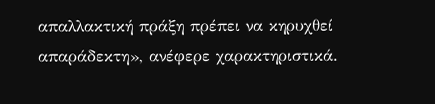απαλλακτική πράξη πρέπει να κηρυχθεί απαράδεκτη», ανέφερε χαρακτηριστικά.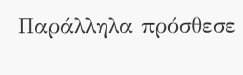Παράλληλα πρόσθεσε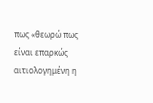πως «θεωρώ πως είναι επαρκώς αιτιολογημένη η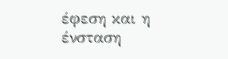έφεση και η ένσταση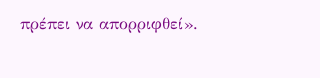πρέπει να απορριφθεί».